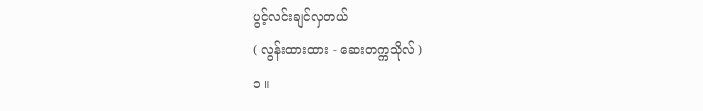ပွင့်လင်းချင်လှတယ်
( လွန်းထားထား - ဆေးတက္ကသိုလ် )
၁ ။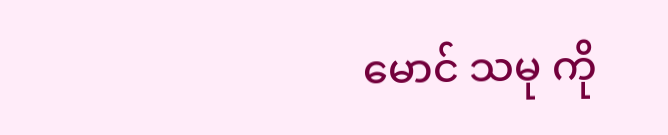မောင် သမု ကို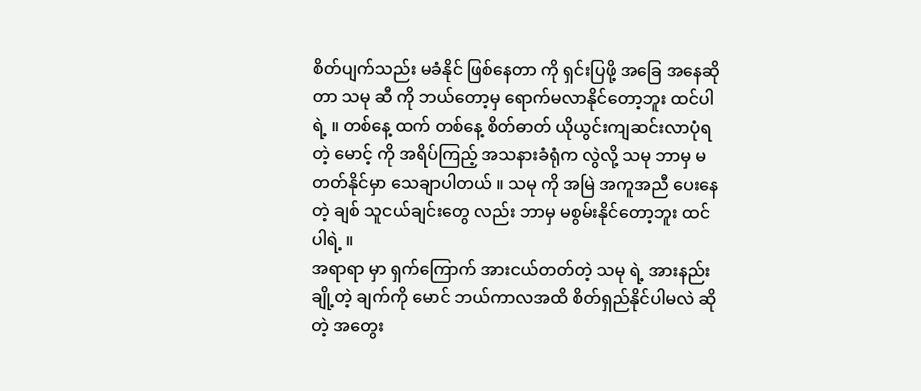စိတ်ပျက်သည်း မခံနိုင် ဖြစ်နေတာ ကို ရှင်းပြဖို့ အခြေ အနေဆို တာ သမု ဆီ ကို ဘယ်တော့မှ ရောက်မလာနိုင်တော့ဘူး ထင်ပါ ရဲ့ ။ တစ်နေ့ ထက် တစ်နေ့ စိတ်ဓာတ် ယိုယွင်းကျဆင်းလာပုံရတဲ့ မောင့် ကို အရိပ်ကြည့် အသနားခံရုံက လွဲလို့ သမု ဘာမှ မတတ်နိုင်မှာ သေချာပါတယ် ။ သမု ကို အမြဲ အကူအညီ ပေးနေတဲ့ ချစ် သူငယ်ချင်းတွေ လည်း ဘာမှ မစွမ်းနိုင်တော့ဘူး ထင်ပါရဲ့ ။
အရာရာ မှာ ရှက်ကြောက် အားငယ်တတ်တဲ့ သမု ရဲ့ အားနည်းချို့တဲ့ ချက်ကို မောင် ဘယ်ကာလအထိ စိတ်ရှည်နိုင်ပါမလဲ ဆိုတဲ့ အတွေး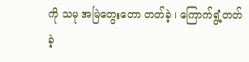ကို သမု အမြဲတွေးတော တတ်ခဲ့ ၊ ကြောက်ရွံ့တတ်ခဲ့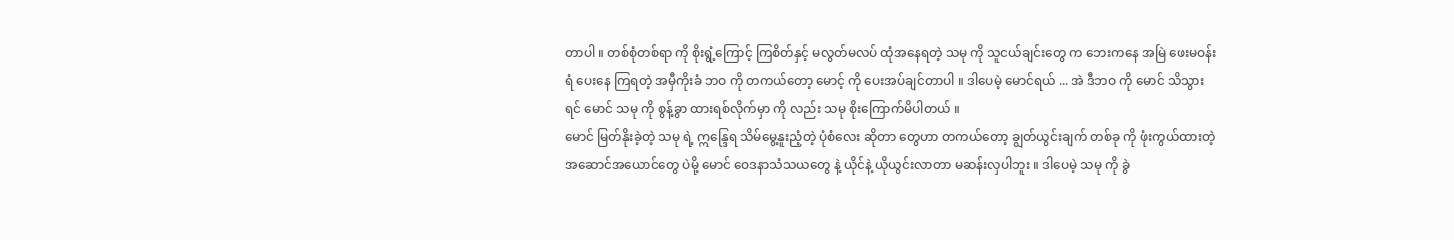တာပါ ။ တစ်စုံတစ်ရာ ကို စိုးရွံ့ကြောင့် ကြစိတ်နှင့် မလွတ်မလပ် ထုံအနေရတဲ့ သမု ကို သူငယ်ချင်းတွေ က ဘေးကနေ အမြဲ ဖေးမဝန်းရံ ပေးနေ ကြရတဲ့ အမှီကိုးခံ ဘဝ ကို တကယ်တော့ မောင့် ကို ပေးအပ်ချင်တာပါ ။ ဒါပေမဲ့ မောင်ရယ် ... အဲ ဒီဘဝ ကို မောင် သိသွားရင် မောင် သမု ကို စွန့်ခွာ ထားရစ်လိုက်မှာ ကို လည်း သမု စိုးကြောက်မိပါတယ် ။
မောင် မြတ်နိုးခဲ့တဲ့ သမု ရဲ့ ဣန္ဒြေရ သိမ်မွေ့နူးညံ့တဲ့ ပုံစံလေး ဆိုတာ တွေဟာ တကယ်တော့ ချွတ်ယွင်းချက် တစ်ခု ကို ဖုံးကွယ်ထားတဲ့ အဆောင်အယောင်တွေ ပဲမို့ မောင် ဝေဒနာသံသယတွေ နဲ့ ယိုင်နဲ့ ယိုယွင်းလာတာ မဆန်းလှပါဘူး ။ ဒါပေမဲ့ သမု ကို ခွဲ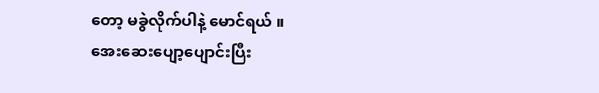တော့ မခွဲလိုက်ပါနဲ့ မောင်ရယ် ။
အေးဆေးပျော့ပျောင်းပြီး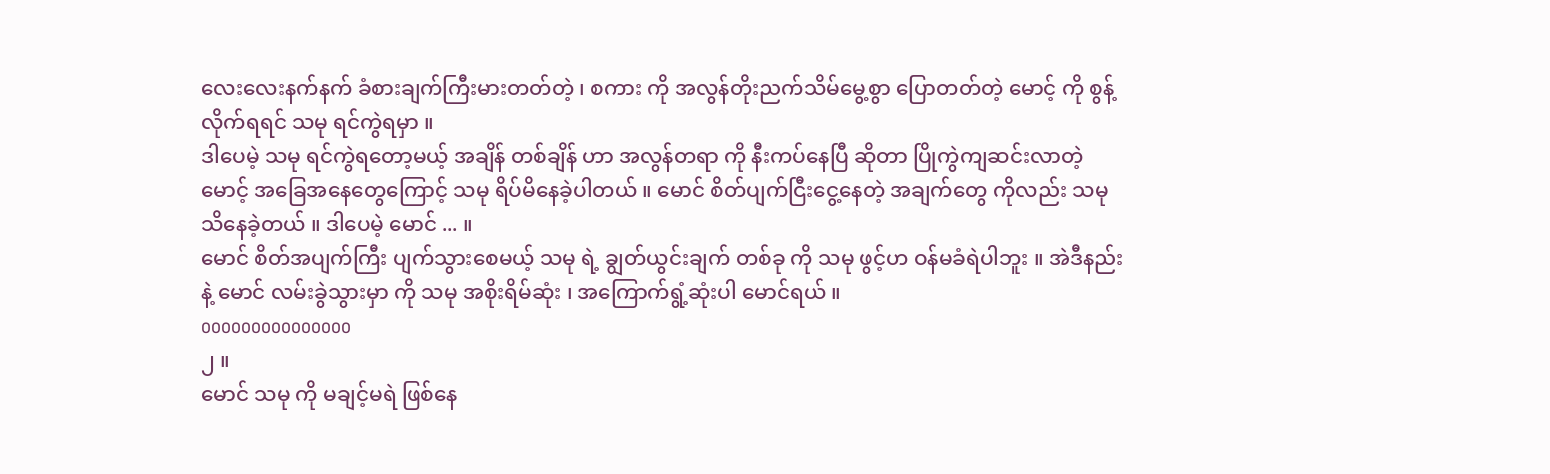လေးလေးနက်နက် ခံစားချက်ကြီးမားတတ်တဲ့ ၊ စကား ကို အလွန်တိုးညက်သိမ်မွေ့စွာ ပြောတတ်တဲ့ မောင့် ကို စွန့်လိုက်ရရင် သမု ရင်ကွဲရမှာ ။
ဒါပေမဲ့ သမု ရင်ကွဲရတော့မယ့် အချိန် တစ်ချိန် ဟာ အလွန်တရာ ကို နီးကပ်နေပြီ ဆိုတာ ပြိုကွဲကျဆင်းလာတဲ့ မောင့် အခြေအနေတွေကြောင့် သမု ရိပ်မိနေခဲ့ပါတယ် ။ မောင် စိတ်ပျက်ငြီးငွေ့နေတဲ့ အချက်တွေ ကိုလည်း သမု သိနေခဲ့တယ် ။ ဒါပေမဲ့ မောင် ... ။
မောင် စိတ်အပျက်ကြီး ပျက်သွားစေမယ့် သမု ရဲ့ ချွတ်ယွင်းချက် တစ်ခု ကို သမု ဖွင့်ဟ ဝန်မခံရဲပါဘူး ။ အဲဒီနည်းနဲ့ မောင် လမ်းခွဲသွားမှာ ကို သမု အစိုးရိမ်ဆုံး ၊ အကြောက်ရွံ့ဆုံးပါ မောင်ရယ် ။
ooooooooooooooo
၂ ။
မောင် သမု ကို မချင့်မရဲ ဖြစ်နေ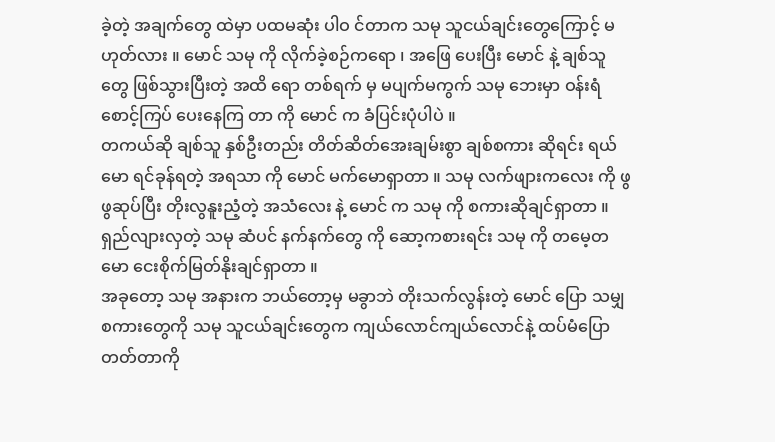ခဲ့တဲ့ အချက်တွေ ထဲမှာ ပထမဆုံး ပါဝ င်တာက သမု သူငယ်ချင်းတွေကြောင့် မဟုတ်လား ။ မောင် သမု ကို လိုက်ခဲ့စဉ်ကရော ၊ အဖြေ ပေးပြီး မောင် နဲ့ ချစ်သူတွေ ဖြစ်သွားပြီးတဲ့ အထိ ရော တစ်ရက် မှ မပျက်မကွက် သမု ဘေးမှာ ဝန်းရံစောင့်ကြပ် ပေးနေကြ တာ ကို မောင် က ခံပြင်းပုံပါပဲ ။
တကယ်ဆို ချစ်သူ နှစ်ဦးတည်း တိတ်ဆိတ်အေးချမ်းစွာ ချစ်စကား ဆိုရင်း ရယ်မော ရင်ခုန်ရတဲ့ အရသာ ကို မောင် မက်မောရှာတာ ။ သမု လက်ဖျားကလေး ကို ဖွဖွဆုပ်ပြီး တိုးလွနူးညံ့တဲ့ အသံလေး နဲ့ မောင် က သမု ကို စကားဆိုချင်ရှာတာ ။ ရှည်လျားလှတဲ့ သမု ဆံပင် နက်နက်တွေ ကို ဆော့ကစားရင်း သမု ကို တမေ့တမော ငေးစိုက်မြတ်နိုးချင်ရှာတာ ။
အခုတော့ သမု အနားက ဘယ်တော့မှ မခွာဘဲ တိုးသက်လွန်းတဲ့ မောင် ပြော သမျှစကားတွေကို သမု သူငယ်ချင်းတွေက ကျယ်လောင်ကျယ်လောင်နဲ့ ထပ်မံပြော တတ်တာကို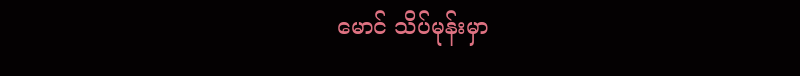မောင် သိပ်မုန်းမှာ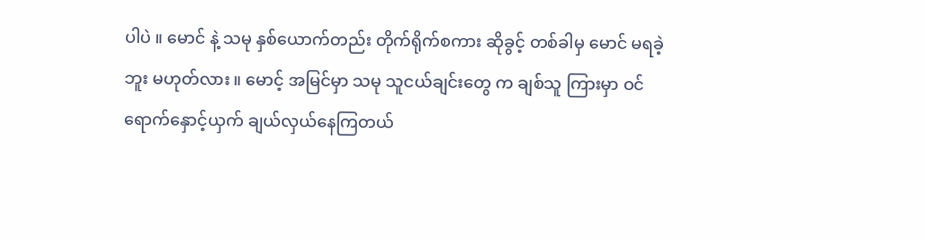ပါပဲ ။ မောင် နဲ့ သမု နှစ်ယောက်တည်း တိုက်ရိုက်စကား ဆိုခွင့် တစ်ခါမှ မောင် မရခဲ့ ဘူး မဟုတ်လား ။ မောင့် အမြင်မှာ သမု သူငယ်ချင်းတွေ က ချစ်သူ ကြားမှာ ဝင်ရောက်နှောင့်ယှက် ချယ်လှယ်နေကြတယ်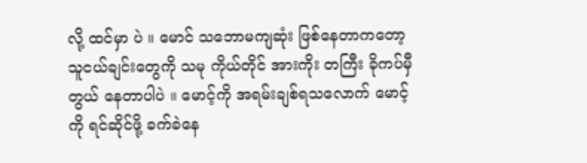လို့ ထင်မှာ ပဲ ။ မောင် သဘောမကျဆုံး ဖြစ်နေတာကတော့ သူငယ်ချင်းတွေကို သမု ကိုယ်တိုင် အားကိုး တကြီး ခိုကပ်မှီတွယ် နေတာပါပဲ ။ မောင့်ကို အရမ်းချစ်ရသလောက် မောင့်ကို ရင်ဆိုင်ဖို့ ခက်ခဲနေ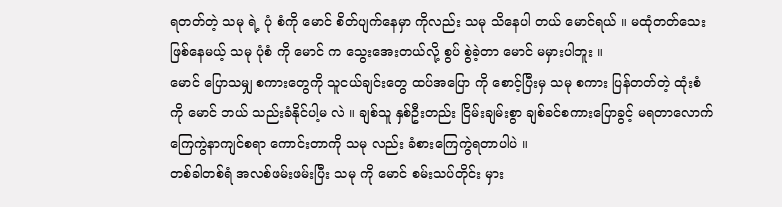ရတတ်တဲ့ သမု ရဲ့ ပုံ စံကို မောင် စိတ်ပျက်နေမှာ ကိုလည်း သမု သိနေပါ တယ် မောင်ရယ် ။ မထုံတတ်သေးဖြစ်နေမယ့် သမု ပုံစံ ကို မောင် က သွေးအေးတယ်လို့ စွပ် စွဲခဲ့တာ မောင် မမှားပါဘူး ။
မောင် ပြောသမျှ စကားတွေကို သူငယ်ချင်းတွေ ထပ်အပြော ကို စောင့်ပြီးမှ သမု စကား ပြန်တတ်တဲ့ ထုံးစံ ကို မောင် ဘယ် သည်းခံနိုင်ပါ့မ လဲ ။ ချစ်သူ နှစ်ဦးတည်း ငြိမ်းချမ်းစွာ ချစ်ခင်စကားပြောခွင့် မရတာလောက် ကြေကွဲနာကျင်စရာ ကောင်းတာကို သမု လည်း ခံစားကြေကွဲရတာပါပဲ ။
တစ်ခါတစ်ရံ အလစ်ဖမ်းဖမ်းပြီး သမု ကို မောင် စမ်းသပ်တိုင်း မှား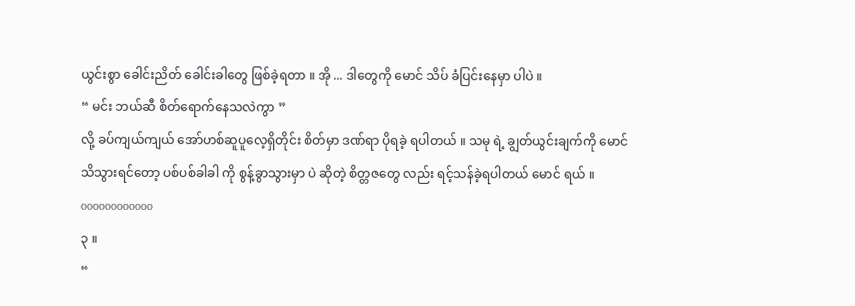ယွင်းစွာ ခေါင်းညိတ် ခေါင်းခါတွေ ဖြစ်ခဲ့ရတာ ။ အို ... ဒါတွေကို မောင် သိပ် ခံပြင်းနေမှာ ပါပဲ ။
“ မင်း ဘယ်ဆီ စိတ်ရောက်နေသလဲကွာ ”
လို့ ခပ်ကျယ်ကျယ် အော်ဟစ်ဆူပူလေ့ရှိတိုင်း စိတ်မှာ ဒဏ်ရာ ပိုရခဲ့ ရပါတယ် ။ သမု ရဲ့ ချွတ်ယွင်းချက်ကို မောင် သိသွားရင်တော့ ပစ်ပစ်ခါခါ ကို စွန့်ခွာသွားမှာ ပဲ ဆိုတဲ့ စိတ္တဇတွေ လည်း ရင့်သန်ခဲ့ရပါတယ် မောင် ရယ် ။
oooooooooooo
၃ ။
“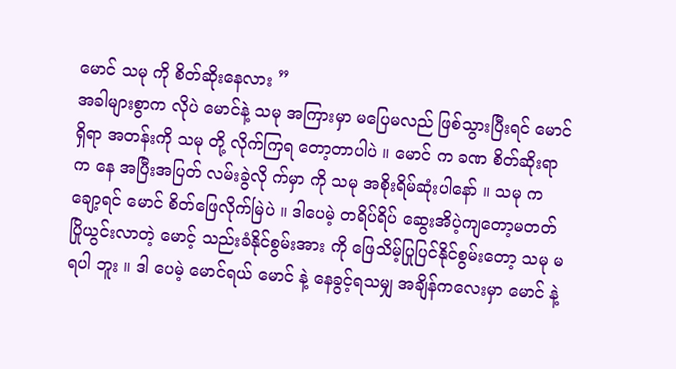မောင် သမု ကို စိတ်ဆိုးနေလား ”
အခါများစွာက လိုပဲ မောင်နဲ့ သမု အကြားမှာ မပြေမလည် ဖြစ်သွားပြီးရင် မောင် ရှိရာ အတန်းကို သမု တို့ လိုက်ကြရ တော့တာပါပဲ ။ မောင် က ခဏ စိတ်ဆိုးရာက နေ အပြီးအပြတ် လမ်းခွဲလို က်မှာ ကို သမု အစိုးရိမ်ဆုံးပါနော် ။ သမု က ချော့ရင် မောင် စိတ်ဖြေလိုက်မြဲပဲ ။ ဒါပေမဲ့ တရိပ်ရိပ် ဆွေးအိပဲ့ကျတော့မတတ် ပြိုယွင်းလာတဲ့ မောင့် သည်းခံနိုင်စွမ်းအား ကို ဖြေသိမ့်ပြုပြင်နိုင်စွမ်းတော့ သမု မရပါ ဘူး ။ ဒါ ပေမဲ့ မောင်ရယ် မောင် နဲ့ နေခွင့်ရသမျှ အချိန်ကလေးမှာ မောင် နဲ့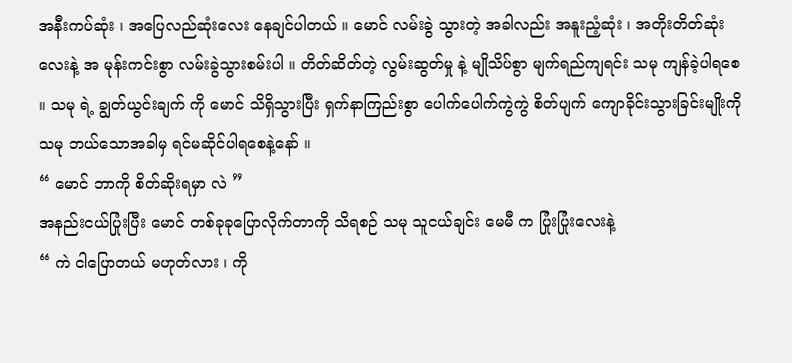အနီးကပ်ဆုံး ၊ အပြေလည်ဆုံးလေး နေချင်ပါတယ် ။ မောင် လမ်းခွဲ သွားတဲ့ အခါလည်း အနူးညံ့ဆုံး ၊ အတိုးတိတ်ဆုံးလေးနဲ့ အ မုန်းကင်းစွာ လမ်းခွဲသွားစမ်းပါ ။ တိတ်ဆိတ်တဲ့ လွမ်းဆွတ်မှု နဲ့ မျိုသိပ်စွာ မျက်ရည်ကျရင်း သမု ကျန်ခဲ့ပါရစေ ။ သမု ရဲ့ ချွတ်ယွင်းချက် ကို မောင် သိရှိသွားပြီး ရှက်နာကြည်းစွာ ပေါက်ပေါက်ကွဲကွဲ စိတ်ပျက် ကျောခိုင်းသွားခြင်းမျိုးကို သမု ဘယ်သောအခါမှ ရင်မဆိုင်ပါရစေနဲ့နော် ။
“ မောင် ဘာကို စိတ်ဆိုးရမှာ လဲ ”
အနည်းငယ်ပြုံးပြီး မောင် တစ်ခုခုပြောလိုက်တာကို သိရစဉ် သမု သူငယ်ချင်း မေမီ က ပြုံးပြုံးလေးနဲ့
“ ကဲ ငါပြောတယ် မဟုတ်လား ၊ ကို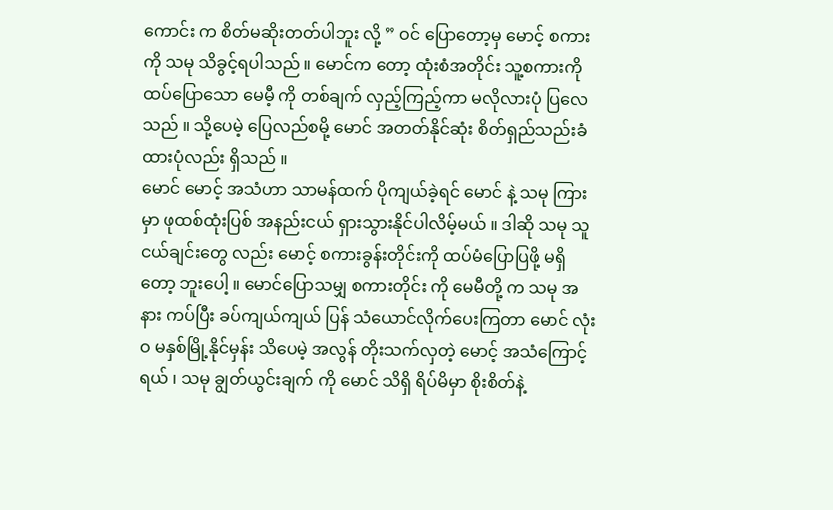ကောင်း က စိတ်မဆိုးတတ်ပါဘူး လို့ ” ဝင် ပြောတော့မှ မောင့် စကားကို သမု သိခွင့်ရပါသည် ။ မောင်က တော့ ထုံးစံအတိုင်း သူ့စကားကို ထပ်ပြောသော မေမီ့ ကို တစ်ချက် လှည့်ကြည့်ကာ မလိုလားပုံ ပြလေသည် ။ သို့ပေမဲ့ ပြေလည်စမို့ မောင် အတတ်နိုင်ဆုံး စိတ်ရှည်သည်းခံထားပုံလည်း ရှိသည် ။
မောင် မောင့် အသံဟာ သာမန်ထက် ပိုကျယ်ခဲ့ရင် မောင် နဲ့ သမု ကြား မှာ ဖုထစ်ထုံးပြစ် အနည်းငယ် ရှားသွားနိုင်ပါလိမ့်မယ် ။ ဒါဆို သမု သူငယ်ချင်းတွေ လည်း မောင့် စကားခွန်းတိုင်းကို ထပ်မံပြောပြဖို့ မရှိတော့ ဘူးပေါ့ ။ မောင်ပြောသမျှ စကားတိုင်း ကို မေမီတို့ က သမု အနား ကပ်ပြီး ခပ်ကျယ်ကျယ် ပြန် သံယောင်လိုက်ပေးကြတာ မောင် လုံးဝ မနှစ်မြို့နိုင်မှန်း သိပေမဲ့ အလွန် တိုးသက်လှတဲ့ မောင့် အသံကြောင့် ရယ် ၊ သမု ချွတ်ယွင်းချက် ကို မောင် သိရှိ ရိပ်မိမှာ စိုးစိတ်နဲ့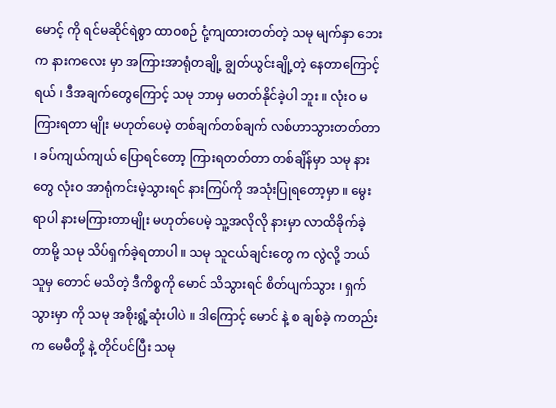မောင့် ကို ရင်မဆိုင်ရဲစွာ ထာဝစဉ် ငုံ့ကျထားတတ်တဲ့ သမု မျက်နှာ ဘေးက နားကလေး မှာ အကြားအာရုံတချို့ ချွတ်ယွင်းချို့တဲ့ နေတာကြောင့် ရယ် ၊ ဒီအချက်တွေကြောင့် သမု ဘာမှ မတတ်နိုင်ခဲ့ပါ ဘူး ။ လုံးဝ မကြားရတာ မျိုး မဟုတ်ပေမဲ့ တစ်ချက်တစ်ချက် လစ်ဟာသွားတတ်တာ ၊ ခပ်ကျယ်ကျယ် ပြောရင်တော့ ကြားရတတ်တာ တစ်ချိန်မှာ သမု နားတွေ လုံးဝ အာရုံကင်းမဲ့သွားရင် နားကြပ်ကို အသုံးပြုရတော့မှာ ။ မွေးရာပါ နားမကြားတာမျိုး မဟုတ်ပေမဲ့ သူ့အလိုလို နားမှာ လာထိခိုက်ခဲ့တာမို့ သမု သိပ်ရှက်ခဲ့ရတာပါ ။ သမု သူငယ်ချင်းတွေ က လွဲလို့ ဘယ်သူမှ တောင် မသိတဲ့ ဒီကိစ္စကို မောင် သိသွားရင် စိတ်ပျက်သွား ၊ ရှက်သွားမှာ ကို သမု အစိုးရွံ့ဆုံးပါပဲ ။ ဒါကြောင့် မောင် နဲ့ စ ချစ်ခဲ့ ကတည်း က မေမီတို့ နဲ့ တိုင်ပင်ပြီး သမု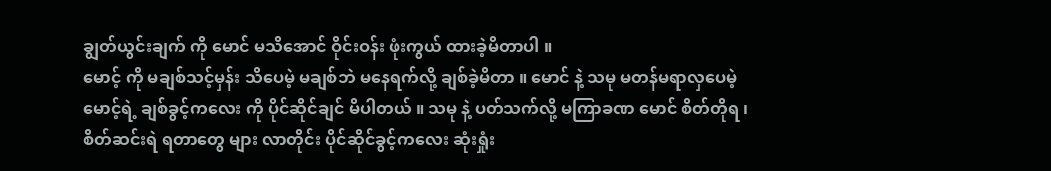ချွတ်ယွင်းချက် ကို မောင် မသိအောင် ဝိုင်းဝန်း ဖုံးကွယ် ထားခဲ့မိတာပါ ။
မောင့် ကို မချစ်သင့်မှန်း သိပေမဲ့ မချစ်ဘဲ မနေရက်လို့ ချစ်ခဲ့မိတာ ။ မောင် နဲ့ သမု မတန်မရာလှပေမဲ့ မောင့်ရဲ့ ချစ်ခွင့်ကလေး ကို ပိုင်ဆိုင်ချင် မိပါတယ် ။ သမု နဲ့ ပတ်သက်လို့ မကြာခဏ မောင် စိတ်တိုရ ၊ စိတ်ဆင်းရဲ ရတာတွေ များ လာတိုင်း ပိုင်ဆိုင်ခွင့်ကလေး ဆုံးရှုံး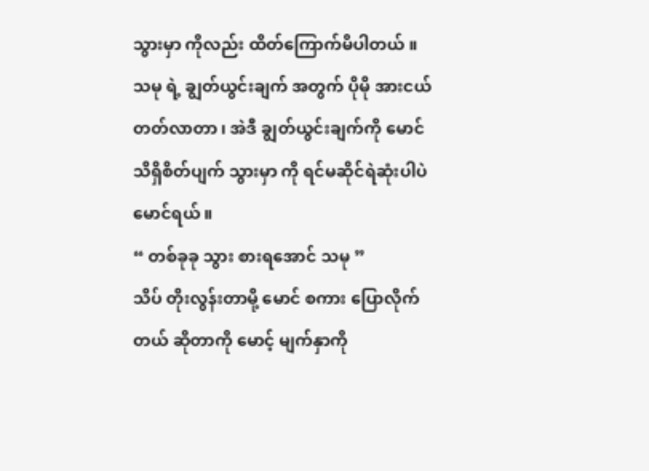သွားမှာ ကိုလည်း ထိတ်ကြောက်မိပါတယ် ။ သမု ရဲ့ ချွတ်ယွင်းချက် အတွက် ပိုမို အားငယ် တတ်လာတာ ၊ အဲဒီ ချွတ်ယွင်းချက်ကို မောင် သိရှိစိတ်ပျက် သွားမှာ ကို ရင်မဆိုင်ရဲဆုံးပါပဲ မောင်ရယ် ။
“ တစ်ခုခု သွား စားရအောင် သမု ”
သိပ် တိုးလွန်းတာမို့ မောင် စကား ပြောလိုက်တယ် ဆိုတာကို မောင့် မျက်နှာကို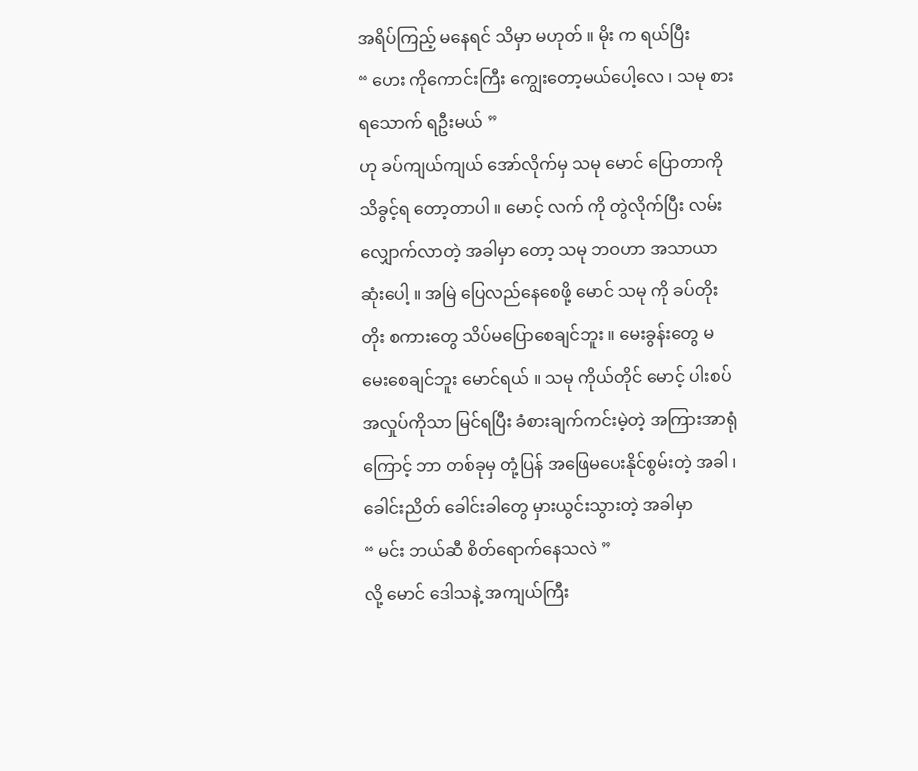အရိပ်ကြည့် မနေရင် သိမှာ မဟုတ် ။ မိုး က ရယ်ပြီး
“ ဟေး ကိုကောင်းကြီး ကျွေးတော့မယ်ပေါ့လေ ၊ သမု စားရသောက် ရဦးမယ် ”
ဟု ခပ်ကျယ်ကျယ် အော်လိုက်မှ သမု မောင် ပြောတာကို သိခွင့်ရ တော့တာပါ ။ မောင့် လက် ကို တွဲလိုက်ပြီး လမ်းလျှောက်လာတဲ့ အခါမှာ တော့ သမု ဘဝဟာ အသာယာဆုံးပေါ့ ။ အမြဲ ပြေလည်နေစေဖို့ မောင် သမု ကို ခပ်တိုးတိုး စကားတွေ သိပ်မပြောစေချင်ဘူး ။ မေးခွန်းတွေ မ မေးစေချင်ဘူး မောင်ရယ် ။ သမု ကိုယ်တိုင် မောင့် ပါးစပ် အလှုပ်ကိုသာ မြင်ရပြီး ခံစားချက်ကင်းမဲ့တဲ့ အကြားအာရုံကြောင့် ဘာ တစ်ခုမှ တုံ့ပြန် အဖြေမပေးနိုင်စွမ်းတဲ့ အခါ ၊ ခေါင်းညိတ် ခေါင်းခါတွေ မှားယွင်းသွားတဲ့ အခါမှာ
“ မင်း ဘယ်ဆီ စိတ်ရောက်နေသလဲ ”
လို့ မောင် ဒေါသနဲ့ အကျယ်ကြီး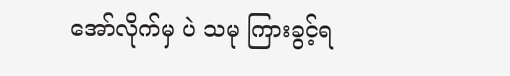အော်လိုက်မှ ပဲ သမု ကြားခွင့်ရ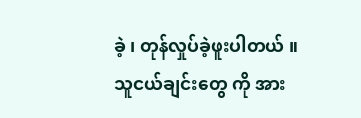ခဲ့ ၊ တုန်လှုပ်ခဲ့ဖူးပါတယ် ။ သူငယ်ချင်းတွေ ကို အား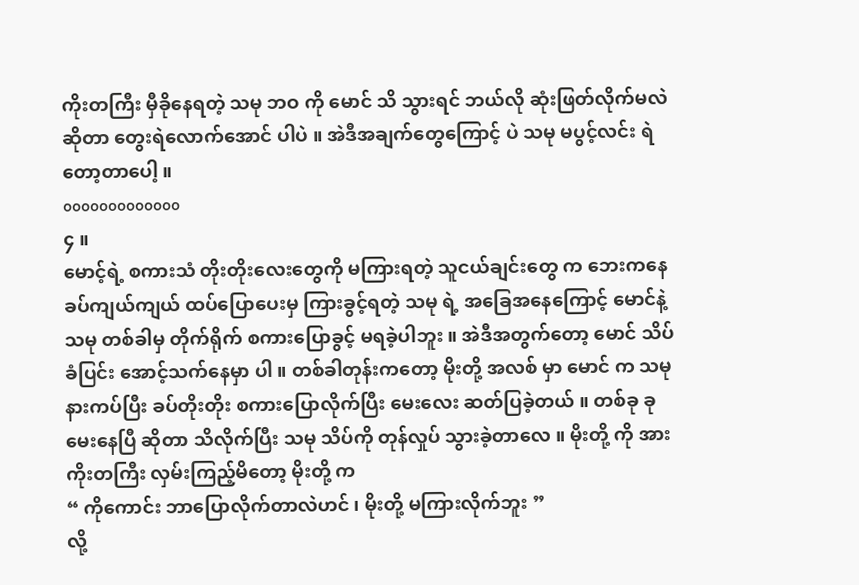ကိုးတကြီး မှီခိုနေရတဲ့ သမု ဘဝ ကို မောင် သိ သွားရင် ဘယ်လို ဆုံးဖြတ်လိုက်မလဲ ဆိုတာ တွေးရဲလောက်အောင် ပါပဲ ။ အဲဒီအချက်တွေကြောင့် ပဲ သမု မပွင့်လင်း ရဲတော့တာပေါ့ ။
ooooooooooooo
၄ ။
မောင့်ရဲ့ စကားသံ တိုးတိုးလေးတွေကို မကြားရတဲ့ သူငယ်ချင်းတွေ က ဘေးကနေ ခပ်ကျယ်ကျယ် ထပ်ပြောပေးမှ ကြားခွင့်ရတဲ့ သမု ရဲ့ အခြေအနေကြောင့် မောင်နဲ့ သမု တစ်ခါမှ တိုက်ရိုက် စကားပြောခွင့် မရခဲ့ပါဘူး ။ အဲဒီအတွက်တော့ မောင် သိပ်ခံပြင်း အောင့်သက်နေမှာ ပါ ။ တစ်ခါတုန်းကတော့ မိုးတို့ အလစ် မှာ မောင် က သမု နားကပ်ပြီး ခပ်တိုးတိုး စကားပြောလိုက်ပြီး မေးလေး ဆတ်ပြခဲ့တယ် ။ တစ်ခု ခု မေးနေပြီ ဆိုတာ သိလိုက်ပြီး သမု သိပ်ကို တုန်လှုပ် သွားခဲ့တာလေ ။ မိုးတို့ ကို အားကိုးတကြီး လှမ်းကြည့်မိတော့ မိုးတို့ က
“ ကိုကောင်း ဘာပြောလိုက်တာလဲဟင် ၊ မိုးတို့ မကြားလိုက်ဘူး ”
လို့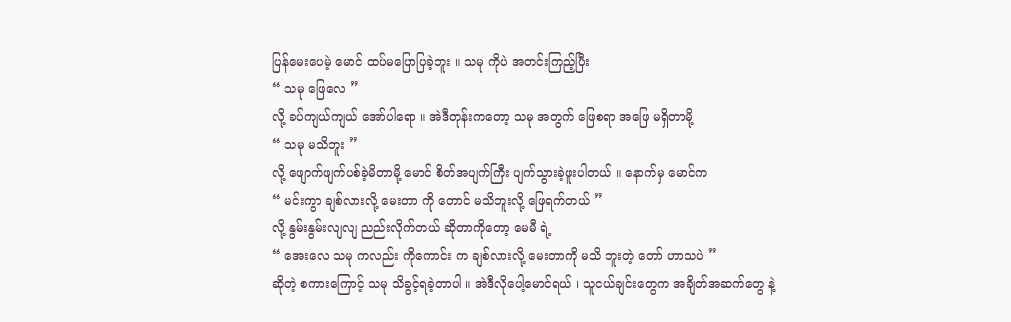ပြန်မေးပေမဲ့ မောင် ထပ်မပြောပြခဲ့ဘူး ။ သမု ကိုပဲ အတင်းကြည့်ပြီး
“ သမု ဖြေလေ ”
လို့ ခပ်ကျယ်ကျယ် အော်ပါရော ။ အဲဒီတုန်းကတော့ သမု အတွက် ဖြေစရာ အဖြေ မရှိတာမို့
“ သမု မသိဘူး ”
လို့ ဖျောက်ဖျက်ပစ်ခဲ့မိတာမို့ မောင် စိတ်အပျက်ကြီး ပျက်သွားခဲ့ဖူးပါတယ် ။ နောက်မှ မောင်က
“ မင်းကွာ ချစ်လားလို့ မေးတာ ကို တောင် မသိဘူးလို့ ဖြေရက်တယ် ”
လို့ နွမ်းနွမ်းလျလျ ညည်းလိုက်တယ် ဆိုတာကိုတော့ မေမီ ရဲ့
“ အေးလေ သမု ကလည်း ကိုကောင်း က ချစ်လားလို့ မေးတာကို မသိ ဘူးတဲ့ တော် ဟာသပဲ ”
ဆိုတဲ့ စကားကြောင့် သမု သိခွင့်ရခဲ့တာပါ ။ အဲဒီလိုပေါ့မောင်ရယ် ၊ သူငယ်ချင်းတွေက အချိတ်အဆက်တွေ နဲ့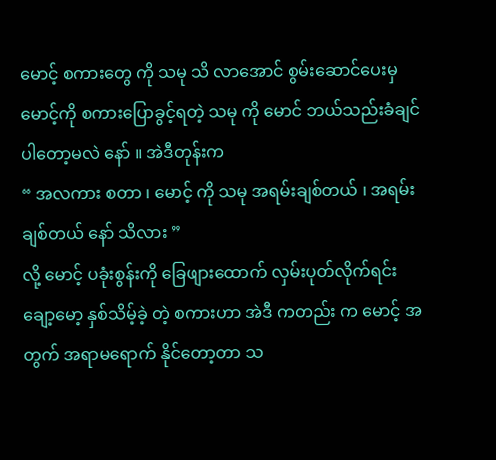မောင့် စကားတွေ ကို သမု သိ လာအောင် စွမ်းဆောင်ပေးမှ မောင့်ကို စကားပြောခွင့်ရတဲ့ သမု ကို မောင် ဘယ်သည်းခံချင်ပါတော့မလဲ နော် ။ အဲဒီတုန်းက
“ အလကား စတာ ၊ မောင့် ကို သမု အရမ်းချစ်တယ် ၊ အရမ်းချစ်တယ် နော် သိလား ”
လို့ မောင့် ပခုံးစွန်းကို ခြေဖျားထောက် လှမ်းပုတ်လိုက်ရင်း ချော့မော့ နှစ်သိမ့်ခဲ့ တဲ့ စကားဟာ အဲဒီ ကတည်း က မောင့် အတွက် အရာမရောက် နိုင်တော့တာ သ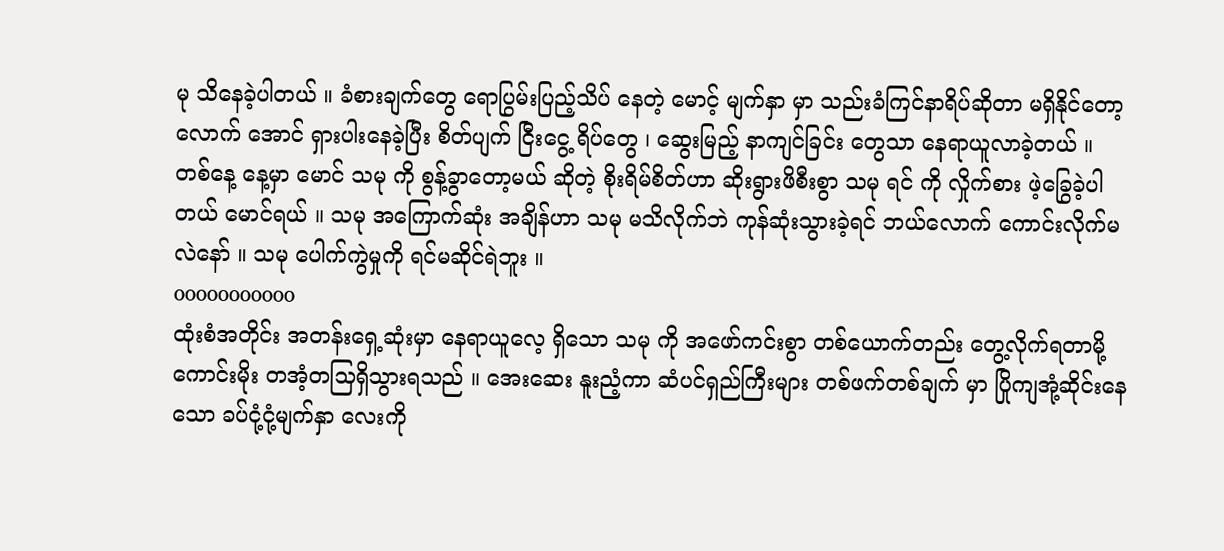မု သိနေခဲ့ပါတယ် ။ ခံစားချက်တွေ ရောပြွမ်းပြည့်သိပ် နေတဲ့ မောင့် မျက်နှာ မှာ သည်းခံကြင်နာရိပ်ဆိုတာ မရှိနိုင်တော့လောက် အောင် ရှားပါးနေခဲ့ပြီး စိတ်ပျက် ငြီးငွေ့ ရိပ်တွေ ၊ ဆွေးမြည့် နာကျင်ခြင်း တွေသာ နေရာယူလာခဲ့တယ် ။
တစ်နေ့ နေ့မှာ မောင် သမု ကို စွန့်ခွာတော့မယ် ဆိုတဲ့ စိုးရိမ်စိတ်ဟာ ဆိုးရွားဖိစီးစွာ သမု ရင် ကို လှိုက်စား ဖဲ့ခြွေခဲ့ပါတယ် မောင်ရယ် ။ သမု အကြောက်ဆုံး အချိန်ဟာ သမု မသိလိုက်ဘဲ ကုန်ဆုံးသွားခဲ့ရင် ဘယ်လောက် ကောင်းလိုက်မလဲနော် ။ သမု ပေါက်ကွဲမှုကို ရင်မဆိုင်ရဲဘူး ။
ooooooooooo
ထုံးစံအတိုင်း အတန်းရှေ့ဆုံးမှာ နေရာယူလေ့ ရှိသော သမု ကို အဖော်ကင်းစွာ တစ်ယောက်တည်း တွေ့လိုက်ရတာမို့ ကောင်းမိုး တအံ့တသြရှိသွားရသည် ။ အေးဆေး နူးညံ့ကာ ဆံပင်ရှည်ကြီးများ တစ်ဖက်တစ်ချက် မှာ ပြိုကျအုံ့ဆိုင်းနေသော ခပ်ငုံ့ငုံ့မျက်နှာ လေးကို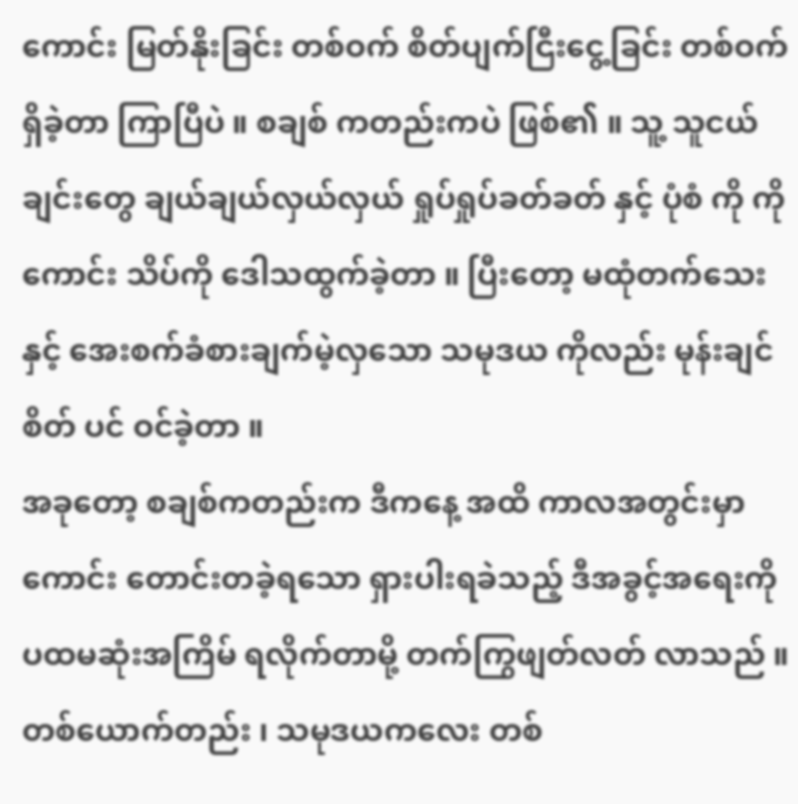ကောင်း မြတ်နိုးခြင်း တစ်ဝက် စိတ်ပျက်ငြီးငွေ့ခြင်း တစ်ဝက် ရှိခဲ့တာ ကြာပြီပဲ ။ စချစ် ကတည်းကပဲ ဖြစ်၏ ။ သူ့ သူငယ်ချင်းတွေ ချယ်ချယ်လှယ်လှယ် ရှုပ်ရှုပ်ခတ်ခတ် နှင့် ပုံစံ ကို ကိုကောင်း သိပ်ကို ဒေါသထွက်ခဲ့တာ ။ ပြီးတော့ မထုံတက်သေးနှင့် အေးစက်ခံစားချက်မဲ့လှသော သမုဒယ ကိုလည်း မုန်းချင်စိတ် ပင် ဝင်ခဲ့တာ ။
အခုတော့ စချစ်ကတည်းက ဒီကနေ့ အထိ ကာလအတွင်းမှာ ကောင်း တောင်းတခဲ့ရသော ရှားပါးရခဲသည့် ဒီအခွင့်အရေးကို ပထမဆုံးအကြိမ် ရလိုက်တာမို့ တက်ကြွဖျတ်လတ် လာသည် ။ တစ်ယောက်တည်း ၊ သမုဒယကလေး တစ်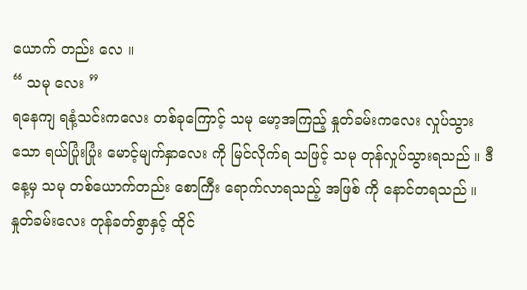ယောက် တည်း လေ ။
“ သမု လေး ”
ရနေကျ ရနံ့သင်းကလေး တစ်ခုကြောင့် သမု မော့အကြည့် နှုတ်ခမ်းကလေး လှုပ်သွားသော ရယ်ပြုံးပြုံး မောင့်မျက်နှာလေး ကို မြင်လိုက်ရ သဖြင့် သမု တုန်လှုပ်သွားရသည် ။ ဒီနေ့မှ သမု တစ်ယောက်တည်း စောကြီး ရောက်လာရသည့် အဖြစ် ကို နောင်တရသည် ။ နှုတ်ခမ်းလေး တုန်ခတ်စွာနှင့် ထိုင်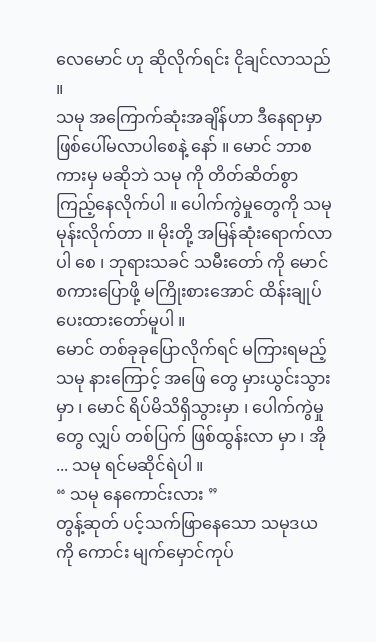လေမောင် ဟု ဆိုလိုက်ရင်း ငိုချင်လာသည် ။
သမု အကြောက်ဆုံးအချိန်ဟာ ဒီနေရာမှာ ဖြစ်ပေါ်မလာပါစေနဲ့ နော် ။ မောင် ဘာစကားမှ မဆိုဘဲ သမု ကို တိတ်ဆိတ်စွာ ကြည့်နေလိုက်ပါ ။ ပေါက်ကွဲမှုတွေကို သမု မုန်းလိုက်တာ ။ မိုးတို့ အမြန်ဆုံးရောက်လာပါ စေ ၊ ဘုရားသခင် သမီးတော် ကို မောင် စကားပြောဖို့ မကြိုးစားအောင် ထိန်းချုပ်ပေးထားတော်မူပါ ။
မောင် တစ်ခုခုပြောလိုက်ရင် မကြားရမည့် သမု နားကြောင့် အဖြေ တွေ မှားယွင်းသွားမှာ ၊ မောင် ရိပ်မိသိရှိသွားမှာ ၊ ပေါက်ကွဲမှုတွေ လျှပ် တစ်ပြက် ဖြစ်ထွန်းလာ မှာ ၊ အို ... သမု ရင်မဆိုင်ရဲပါ ။
“ သမု နေကောင်းလား ”
တွန့်ဆုတ် ပင့်သက်ဖြာနေသော သမုဒယ ကို ကောင်း မျက်မှောင်ကုပ်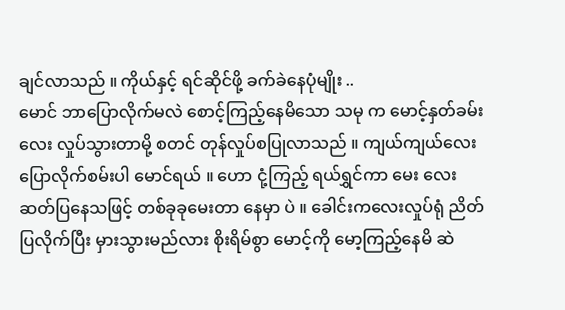ချင်လာသည် ။ ကိုယ်နှင့် ရင်ဆိုင်ဖို့ ခက်ခဲနေပုံမျိုး ..
မောင် ဘာပြောလိုက်မလဲ စောင့်ကြည့်နေမိသော သမု က မောင့်နှတ်ခမ်းလေး လှုပ်သွားတာမို့ စတင် တုန်လှုပ်စပြုလာသည် ။ ကျယ်ကျယ်လေး ပြောလိုက်စမ်းပါ မောင်ရယ် ။ ဟော ငုံ့ကြည့် ရယ်ရွှင်ကာ မေး လေးဆတ်ပြနေသဖြင့် တစ်ခုခုမေးတာ နေမှာ ပဲ ။ ခေါင်းကလေးလှုပ်ရုံ ညိတ်ပြလိုက်ပြီး မှားသွားမည်လား စိုးရိမ်စွာ မောင့်ကို မော့ကြည့်နေမိ ဆဲ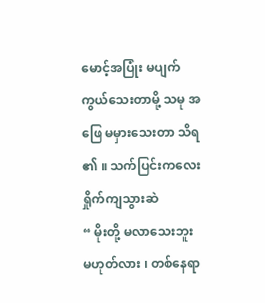မောင့်အပြုံး မပျက်ကွယ်သေးတာမို့ သမု အဖြေ မမှားသေးတာ သိရ ၏ ။ သက်ပြင်းကလေး ရှိုက်ကျသွားဆဲ
“ မိုးတို့ မလာသေးဘူး မဟုတ်လား ၊ တစ်နေရာ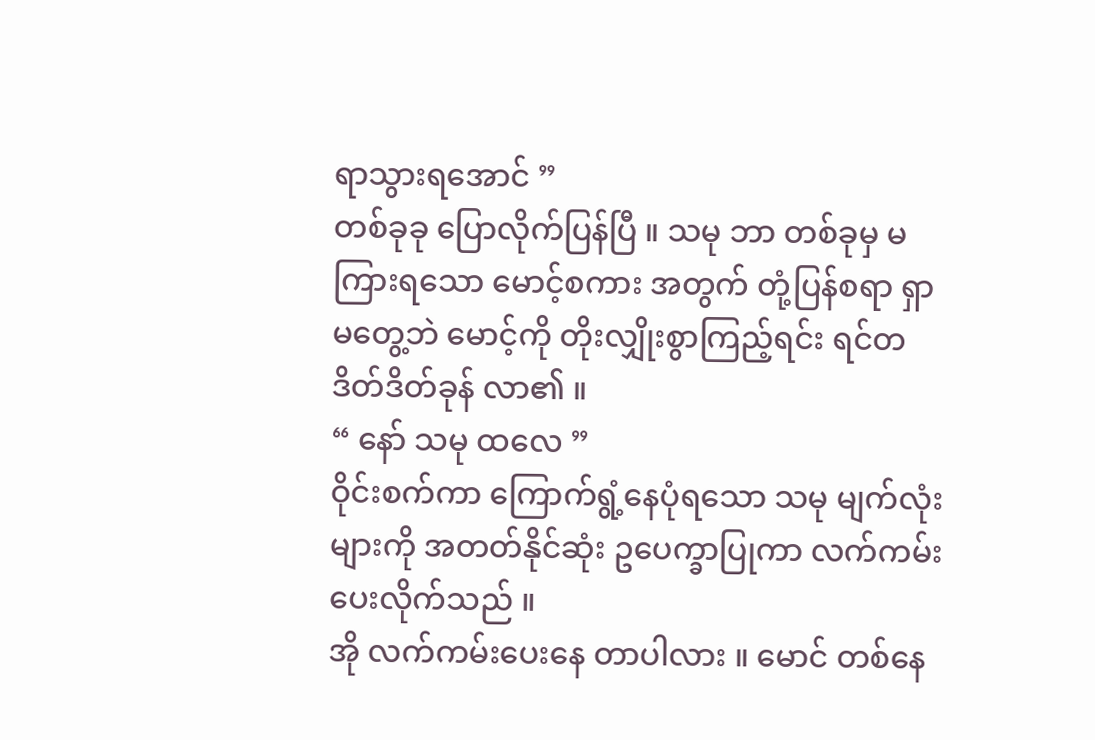ရာသွားရအောင် ”
တစ်ခုခု ပြောလိုက်ပြန်ပြီ ။ သမု ဘာ တစ်ခုမှ မကြားရသော မောင့်စကား အတွက် တုံ့ပြန်စရာ ရှာမတွေ့ဘဲ မောင့်ကို တိုးလျှိုးစွာကြည့်ရင်း ရင်တဒိတ်ဒိတ်ခုန် လာ၏ ။
“ နော် သမု ထလေ ”
ဝိုင်းစက်ကာ ကြောက်ရွံ့နေပုံရသော သမု မျက်လုံးများကို အတတ်နိုင်ဆုံး ဥပေက္ခာပြုကာ လက်ကမ်းပေးလိုက်သည် ။
အို လက်ကမ်းပေးနေ တာပါလား ။ မောင် တစ်နေ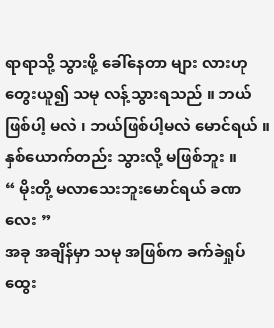ရာရာသို့ သွားဖို့ ခေါ်နေတာ များ လားဟု တွေးယူ၍ သမု လန့်သွားရသည် ။ ဘယ်ဖြစ်ပါ့ မလဲ ၊ ဘယ်ဖြစ်ပါ့မလဲ မောင်ရယ် ။ နှစ်ယောက်တည်း သွားလို့ မဖြစ်ဘူး ။
“ မိုးတို့ မလာသေးဘူးမောင်ရယ် ခဏလေး ”
အခု အချိန်မှာ သမု အဖြစ်က ခက်ခဲရှုပ်ထွေး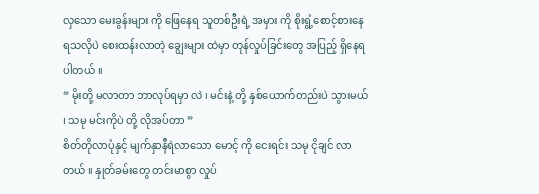လှသော မေးခွန်းများ ကို ဖြေနေရ သူတစ်ဦးရဲ့ အမှား ကို စိုးရွံ့စောင့်စားနေရသလိုပဲ စေးထန်းလာတဲ့ ချွေးများ ထဲမှာ တုန်လှုပ်ခြင်းတွေ အပြည့် ရှိနေရပါတယ် ။
“ မိုးတို့ မလာတာ ဘာလုပ်ရမှာ လဲ ၊ မင်းနဲ့ တို့ နှစ်ယောက်တည်းပဲ သွားမယ် ၊ သမု မင်းကိုပဲ တို့ လိုအပ်တာ ”
စိတ်တိုလာပုံနှင့် မျက်နှာနီရဲလာသော မောင့် ကို ငေးရင်း သမု ငိုချင် လာတယ် ။ နှုတ်ခမ်းတွေ တင်းမာစွာ လှုပ်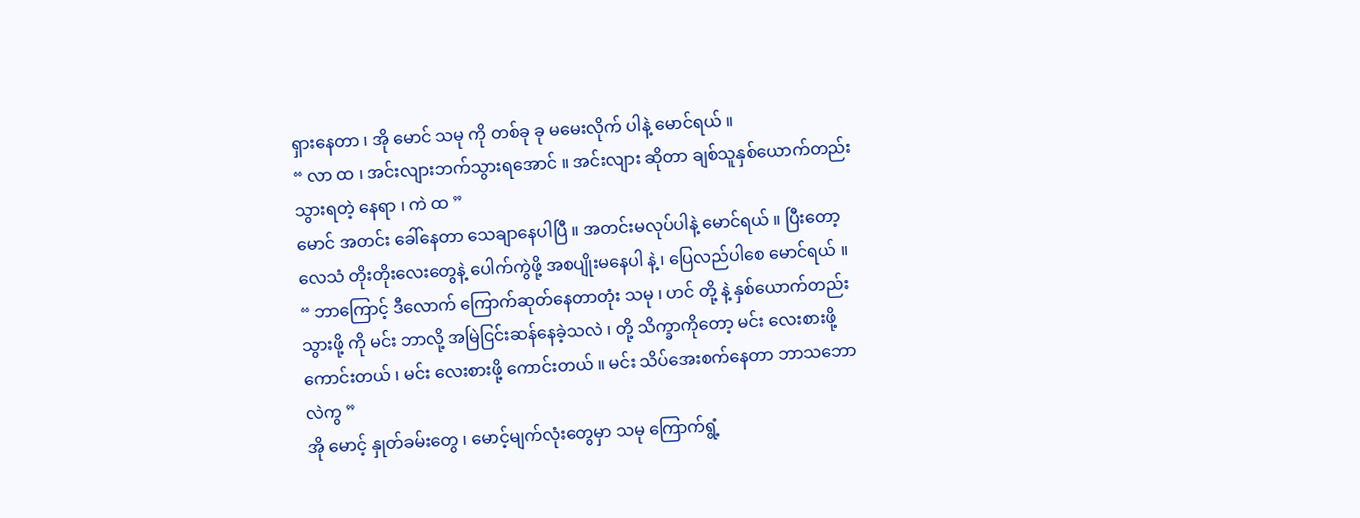ရှားနေတာ ၊ အို မောင် သမု ကို တစ်ခု ခု မမေးလိုက် ပါနဲ့ မောင်ရယ် ။
“ လာ ထ ၊ အင်းလျားဘက်သွားရအောင် ။ အင်းလျား ဆိုတာ ချစ်သူနှစ်ယောက်တည်း သွားရတဲ့ နေရာ ၊ ကဲ ထ ”
မောင် အတင်း ခေါ်နေတာ သေချာနေပါပြီ ။ အတင်းမလုပ်ပါနဲ့ မောင်ရယ် ။ ပြီးတော့ လေသံ တိုးတိုးလေးတွေနဲ့ ပေါက်ကွဲဖို့ အစပျိုးမနေပါ နဲ့ ၊ ပြေလည်ပါစေ မောင်ရယ် ။
“ ဘာကြောင့် ဒီလောက် ကြောက်ဆုတ်နေတာတုံး သမု ၊ ဟင် တို့ နဲ့ နှစ်ယောက်တည်း သွားဖို့ ကို မင်း ဘာလို့ အမြဲငြင်းဆန်နေခဲ့သလဲ ၊ တို့ သိက္ခာကိုတော့ မင်း လေးစားဖို့ ကောင်းတယ် ၊ မင်း လေးစားဖို့ ကောင်းတယ် ။ မင်း သိပ်အေးစက်နေတာ ဘာသဘောလဲကွ ”
အို မောင့် နှုတ်ခမ်းတွေ ၊ မောင့်မျက်လုံးတွေမှာ သမု ကြောက်ရွံ့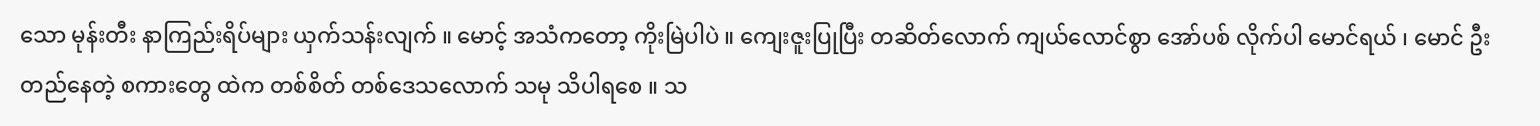သော မုန်းတီး နာကြည်းရိပ်များ ယှက်သန်းလျက် ။ မောင့် အသံကတော့ ကိုးမြဲပါပဲ ။ ကျေးဇူးပြုပြီး တဆိတ်လောက် ကျယ်လောင်စွာ အော်ပစ် လိုက်ပါ မောင်ရယ် ၊ မောင် ဦးတည်နေတဲ့ စကားတွေ ထဲက တစ်စိတ် တစ်ဒေသလောက် သမု သိပါရစေ ။ သ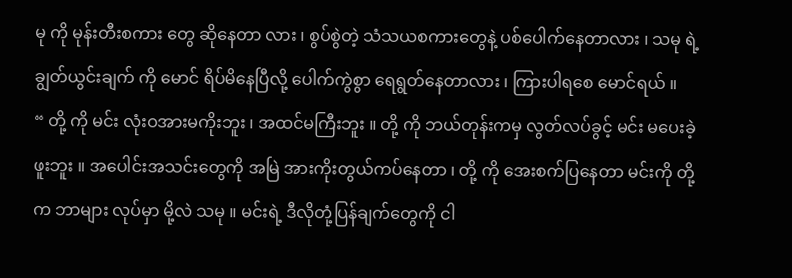မု ကို မုန်းတီးစကား တွေ ဆိုနေတာ လား ၊ စွပ်စွဲတဲ့ သံသယစကားတွေနဲ့ ပစ်ပေါက်နေတာလား ၊ သမု ရဲ့ ချွတ်ယွင်းချက် ကို မောင် ရိပ်မိနေပြီလို့ ပေါက်ကွဲစွာ ရေရွတ်နေတာလား ၊ ကြားပါရစေ မောင်ရယ် ။
“ တို့ ကို မင်း လုံးဝအားမကိုးဘူး ၊ အထင်မကြီးဘူး ။ တို့ ကို ဘယ်တုန်းကမှ လွတ်လပ်ခွင့် မင်း မပေးခဲ့ဖူးဘူး ။ အပေါင်းအသင်းတွေကို အမြဲ အားကိုးတွယ်ကပ်နေတာ ၊ တို့ ကို အေးစက်ပြနေတာ မင်းကို တို့ က ဘာများ လုပ်မှာ မို့လဲ သမု ။ မင်းရဲ့ ဒီလိုတုံ့ပြန်ချက်တွေကို ငါ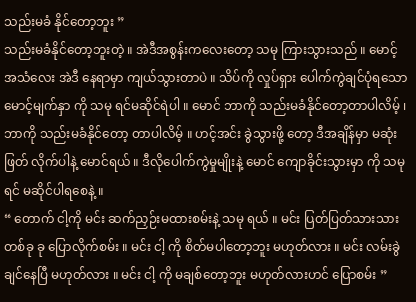သည်းမခံ နိုင်တော့ဘူး ”
သည်းမခံနိုင်တော့ဘူးတဲ့ ။ အဲဒီအစွန်းကလေးတော့ သမု ကြားသွားသည် ။ မောင့် အသံလေး အဲဒီ နေရာမှာ ကျယ်သွားတာပဲ ။ သိပ်ကို လှုပ်ရှား ပေါက်ကွဲချင်ပုံရသော မောင့်မျက်နှာ ကို သမု ရင်မဆိုင်ရဲပါ ။ မောင် ဘာကို သည်းမခံနိုင်တော့တာပါလိမ့် ၊ ဘာကို သည်းမခံနိုင်တော့ တာပါလိမ့် ။ ဟင့်အင်း ခွဲသွားဖို့ တော့ ဒီအချိန်မှာ မဆုံးဖြတ် လိုက်ပါနဲ့ မောင်ရယ် ။ ဒီလိုပေါက်ကွဲမှုမျိုးနဲ့ မောင် ကျောခိုင်းသွားမှာ ကို သမု ရင် မဆိုင်ပါရစေနဲ့ ။
“ တောက် ငါ့ကို မင်း ဆက်ညှဉ်းမထားစမ်းနဲ့ သမု ရယ် ။ မင်း ပြတ်ပြတ်သားသား တစ်ခု ခု ပြောလိုက်စမ်း ။ မင်း ငါ့ ကို စိတ်မပါတော့ဘူး မဟုတ်လား ။ မင်း လမ်းခွဲချင်နေပြီ မဟုတ်လား ။ မင်း ငါ့ ကို မချစ်တော့ဘူး မဟုတ်လားဟင် ပြောစမ်း ”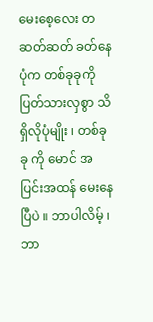မေးစေ့လေး တဆတ်ဆတ် ခတ်နေပုံက တစ်ခုခုကို ပြတ်သားလှစွာ သိရှိလိုပုံမျိုး ၊ တစ်ခု ခု ကို မောင် အပြင်းအထန် မေးနေပြီပဲ ။ ဘာပါလိမ့် ၊ ဘာ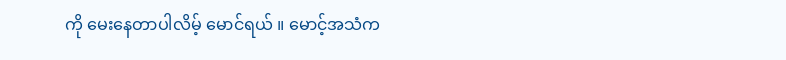ကို မေးနေတာပါလိမ့် မောင်ရယ် ။ မောင့်အသံက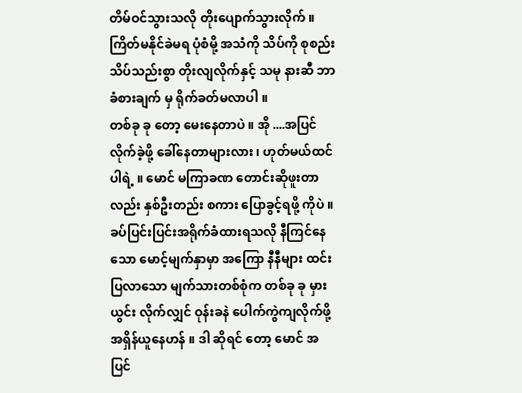တိမ်ဝင်သွားသလို တိုးပျောက်သွားလိုက် ။ ကြိတ်မနိုင်ခဲမရ ပုံစံမို့ အသံကို သိပ်ကို စုစည်း သိပ်သည်းစွာ တိုးလျလိုက်နှင့် သမု နားဆီ ဘာခံစားချက် မှ ရိုက်ခတ်မလာပါ ။
တစ်ခု ခု တော့ မေးနေတာပဲ ။ အို ....အပြင် လိုက်ခဲ့ဖို့ ခေါ်နေတာများလား ၊ ဟုတ်မယ်ထင်ပါရဲ့ ။ မောင် မကြာခဏ တောင်းဆိုဖူးတာလည်း နှစ်ဦးတည်း စကား ပြောခွင့်ရဖို့ ကိုပဲ ။
ခပ်ပြင်းပြင်းအရိုက်ခံထားရသလို နီကြင်နေသော မောင့်မျက်နှာမှာ အကြော နီနီများ ထင်းပြလာသော မျက်သားတစ်စုံက တစ်ခု ခု မှားယွင်း လိုက်လျှင် ဝုန်းခနဲ ပေါက်ကွဲကျလိုက်ဖို့ အရှိန်ယူနေဟန် ။ ဒါ ဆိုရင် တော့ မောင် အပြင်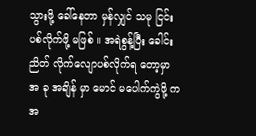သွားဖို့ ခေါ်နေတာ မှန်လျှင် သမု ငြင်းပစ်လိုက်ဖို့ မဖြစ် ။ အရဲစွန့်ပြီး ခေါင်းညိတ် လိုက်လျောပစ်လိုက်ရ တော့မှာ အ ခု အချိန် မှာ မောင် မပေါက်ကွဲဖို့ က အ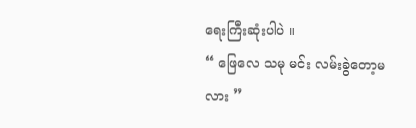ရေးကြီးဆုံးပါပဲ ။
“ ဖြေလေ သမု မင်း လမ်းခွဲတော့မလား ”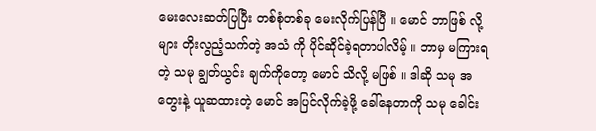မေးလေးဆတ်ပြပြီး တစ်စုံတစ်ခု မေးလိုက်ပြန်ပြီ ။ မောင် ဘာဖြစ် လို့ များ တိုးလွညံ့သက်တဲ့ အသံ ကို ပိုင်ဆိုင်ခဲ့ရတာပါလိမ့် ။ ဘာမှ မကြားရတဲ့ သမု ချွတ်ယွင်း ချက်ကိုတော့ မောင် သိလို့ မဖြစ် ။ ဒါဆို သမု အတွေးနဲ့ ယူဆထားတဲ့ မောင် အပြင်လိုက်ခဲ့ဖို့ ခေါ်နေတာကို သမု ခေါင်း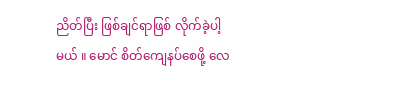ညိတ်ပြီး ဖြစ်ချင်ရာဖြစ် လိုက်ခဲ့ပါ့မယ် ။ မောင် စိတ်ကျေနပ်စေဖို့ လေ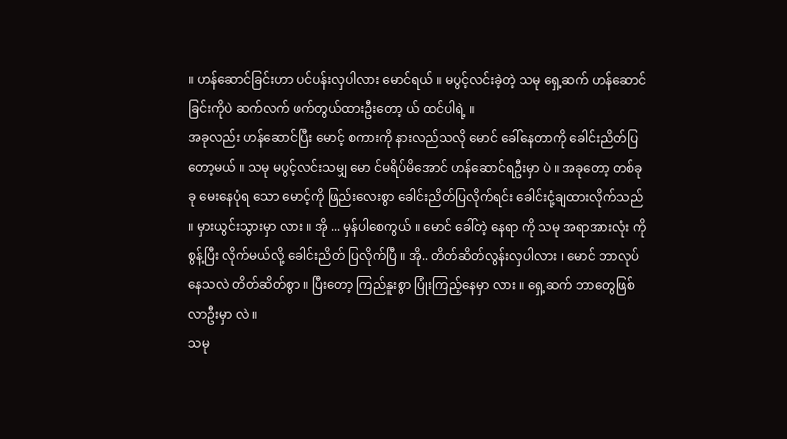။ ဟန်ဆောင်ခြင်းဟာ ပင်ပန်းလှပါလား မောင်ရယ် ။ မပွင့်လင်းခဲ့တဲ့ သမု ရှေ့ဆက် ဟန်ဆောင်ခြင်းကိုပဲ ဆက်လက် ဖက်တွယ်ထားဦးတော့ ယ် ထင်ပါရဲ့ ။
အခုလည်း ဟန်ဆောင်ပြီး မောင့် စကားကို နားလည်သလို မောင် ခေါ်နေတာကို ခေါင်းညိတ်ပြတော့မယ် ။ သမု မပွင့်လင်းသမျှ မော င်မရိပ်မိအောင် ဟန်ဆောင်ရဦးမှာ ပဲ ။ အခုတော့ တစ်ခု ခု မေးနေပုံရ သော မောင့်ကို ဖြည်းလေးစွာ ခေါင်းညိတ်ပြလိုက်ရင်း ခေါင်းငုံ့ချထားလိုက်သည် ။ မှားယွင်းသွားမှာ လား ။ အို ... မှန်ပါစေကွယ် ။ မောင် ခေါ်တဲ့ နေရာ ကို သမု အရာအားလုံး ကို စွန့်ပြီး လိုက်မယ်လို့ ခေါင်းညိတ် ပြလိုက်ပြီ ။ အို.. တိတ်ဆိတ်လွန်းလှပါလား ၊ မောင် ဘာလုပ် နေသလဲ တိတ်ဆိတ်စွာ ။ ပြီးတော့ ကြည်နူးစွာ ပြုံးကြည့်နေမှာ လား ။ ရှေ့ဆက် ဘာတွေဖြစ်လာဦးမှာ လဲ ။
သမု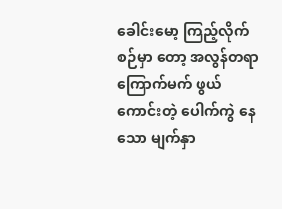ခေါင်းမော့ ကြည့်လိုက်စဉ်မှာ တော့ အလွန်တရာ ကြောက်မက် ဖွယ် ကောင်းတဲ့ ပေါက်ကွဲ နေသော မျက်နှာ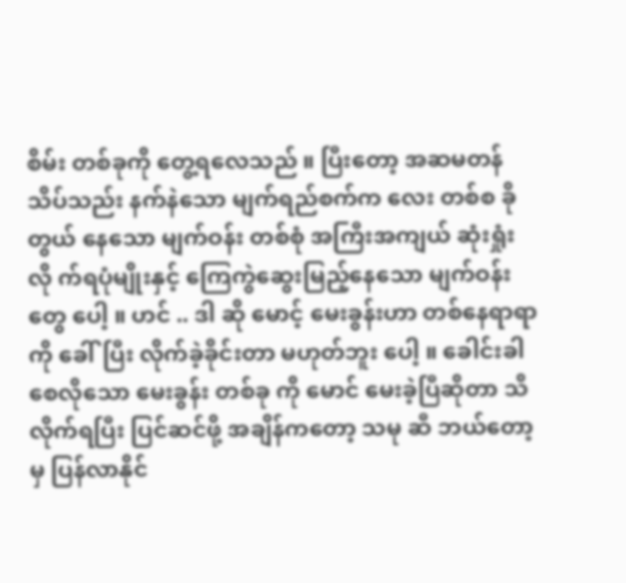စိမ်း တစ်ခုကို တွေ့ရလေသည် ။ ပြီးတော့ အဆမတန် သိပ်သည်း နက်နဲသော မျက်ရည်စက်က လေး တစ်စ ခိုတွယ် နေသော မျက်ဝန်း တစ်စုံ အကြီးအကျယ် ဆုံးရှုံးလို က်ရပုံမျိုးနှင့် ကြေကွဲဆွေးမြည့်နေသော မျက်ဝန်းတွေ ပေါ့ ။ ဟင် .. ဒါ ဆို မောင့် မေးခွန်းဟာ တစ်နေရာရာ ကို ခေါ်ပြီး လိုက်ခဲ့ခိုင်းတာ မဟုတ်ဘူး ပေါ့ ။ ခေါင်းခါစေလိုသော မေးခွန်း တစ်ခု ကို မောင် မေးခဲ့ပြီဆိုတာ သိလိုက်ရပြီး ပြင်ဆင်ဖို့ အချိန်ကတော့ သမု ဆီ ဘယ်တော့မှ ပြန်လာနိုင်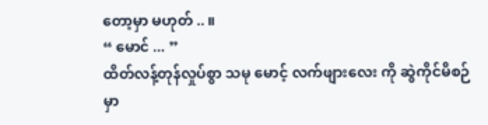တော့မှာ မဟုတ် .. ။
“ မောင် ... ”
ထိတ်လန့်တုန်လှုပ်စွာ သမု မောင့် လက်ဖျားလေး ကို ဆွဲကိုင်မိစဉ်မှာ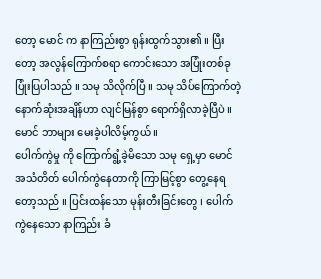တော့ မောင် က နာကြည်းစွာ ရုန်းထွက်သွား၏ ။ ပြီးတော့ အလွန်ကြောက်စရာ ကောင်းသော အပြုံးတစ်ခု ပြုံးပြပါသည် ။ သမု သိလိုက်ပြီ ။ သမု သိပ်ကြောက်တဲ့ နောက်ဆုံးအချိန်ဟာ လျင်မြန်စွာ ရောက်ရှိလာခဲ့ပြီပဲ ။ မောင် ဘာများ မေးခဲ့ပါလိမ့်ကွယ် ။
ပေါက်ကွဲမှု ကို ကြောက်ရွံ့ခဲ့မိသော သမု ရှေ့မှာ မောင် အသံတိတ် ပေါက်ကွဲနေတာကို ကြာမြင့်စွာ တွေ့နေရတော့သည် ။ ပြင်းထန်သော မုန်းတီးခြင်းတွေ ၊ ပေါက်ကွဲနေသော နာကြည်း ခံ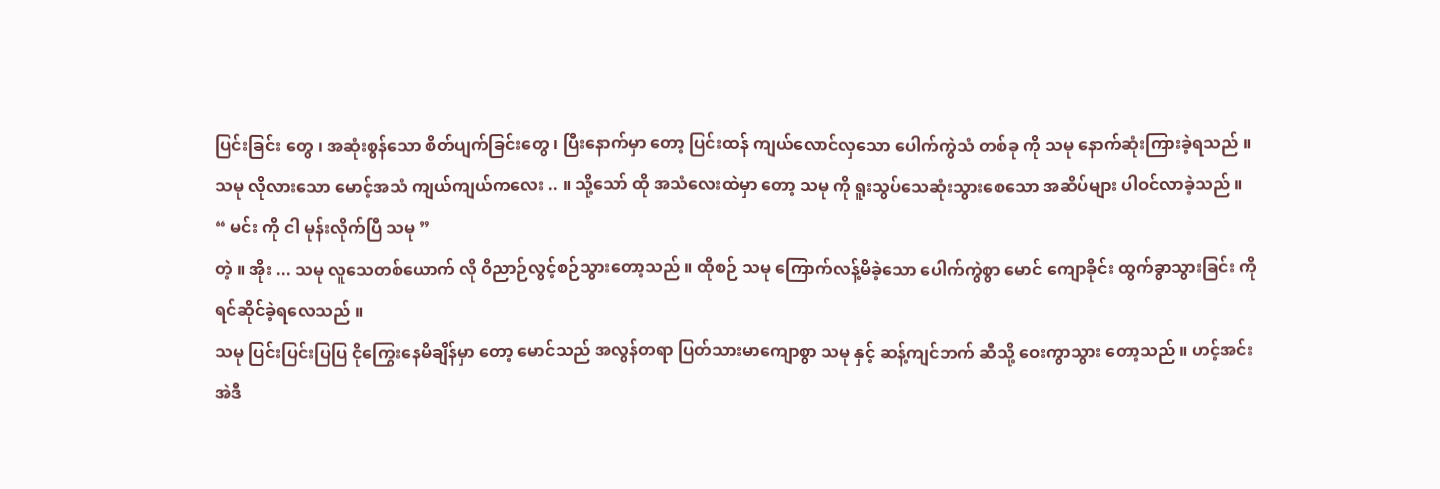ပြင်းခြင်း တွေ ၊ အဆုံးစွန်သော စိတ်ပျက်ခြင်းတွေ ၊ ပြီးနောက်မှာ တော့ ပြင်းထန် ကျယ်လောင်လှသော ပေါက်ကွဲသံ တစ်ခု ကို သမု နောက်ဆုံးကြားခဲ့ရသည် ။ သမု လိုလားသော မောင့်အသံ ကျယ်ကျယ်ကလေး .. ။ သို့သော် ထို အသံလေးထဲမှာ တော့ သမု ကို ရူးသွပ်သေဆုံးသွားစေသော အဆိပ်များ ပါဝင်လာခဲ့သည် ။
“ မင်း ကို ငါ မုန်းလိုက်ပြီ သမု ”
တဲ့ ။ အိုး ... သမု လူသေတစ်ယောက် လို ဝိညာဉ်လွင့်စဉ်သွားတော့သည် ။ ထိုစဉ် သမု ကြောက်လန့်မိခဲ့သော ပေါက်ကွဲစွာ မောင် ကျောခိုင်း ထွက်ခွာသွားခြင်း ကို ရင်ဆိုင်ခဲ့ရလေသည် ။
သမု ပြင်းပြင်းပြပြ ငိုကြွေးနေမိချိန်မှာ တော့ မောင်သည် အလွန်တရာ ပြတ်သားမာကျောစွာ သမု နှင့် ဆန့်ကျင်ဘက် ဆီသို့ ဝေးကွာသွား တော့သည် ။ ဟင့်အင်း အဲဒီ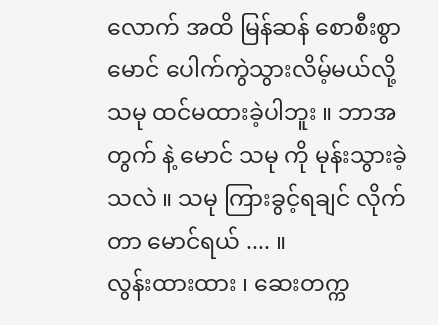လောက် အထိ မြန်ဆန် စောစီးစွာ မောင် ပေါက်ကွဲသွားလိမ့်မယ်လို့ သမု ထင်မထားခဲ့ပါဘူး ။ ဘာအတွက် နဲ့ မောင် သမု ကို မုန်းသွားခဲ့သလဲ ။ သမု ကြားခွင့်ရချင် လိုက်တာ မောင်ရယ် .... ။
လွန်းထားထား ၊ ဆေးတက္က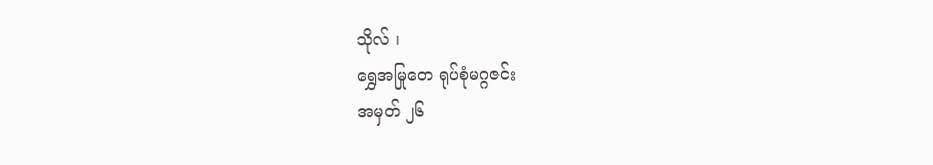သိုလ် ၊
ရွှေအမြုတေ ရုပ်စုံမဂ္ဂဇင်း
အမှတ် ၂၆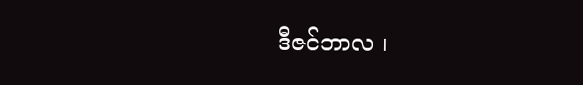ဒီဇင်ဘာလ ၊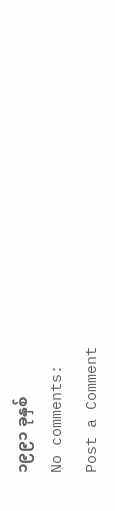၁၉၉၁ ခုနှစ်
No comments:
Post a Comment